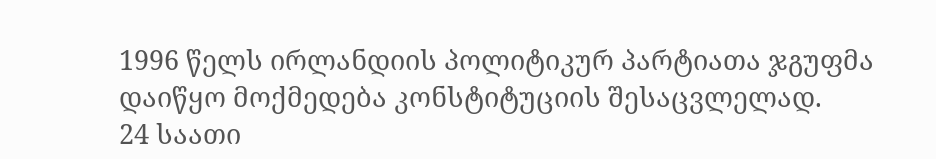1996 წელს ირლანდიის პოლიტიკურ პარტიათა ჯგუფმა დაიწყო მოქმედება კონსტიტუციის შესაცვლელად.
24 საათი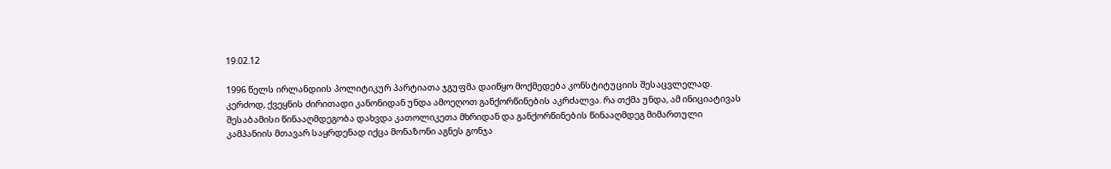19.02.12

1996 წელს ირლანდიის პოლიტიკურ პარტიათა ჯგუფმა დაიწყო მოქმედება კონსტიტუციის შესაცვლელად.
კერძოდ, ქვეყნის ძირითადი კანონიდან უნდა ამოეღოთ განქორწინების აკრძალვა. რა თქმა უნდა, ამ ინიციატივას შესაბამისი წინააღმდეგობა დახვდა კათოლიკეთა მხრიდან და განქორწინების წინააღმდეგ მიმართული კამპანიის მთავარ საყრდენად იქცა მონაზონი აგნეს გონჯა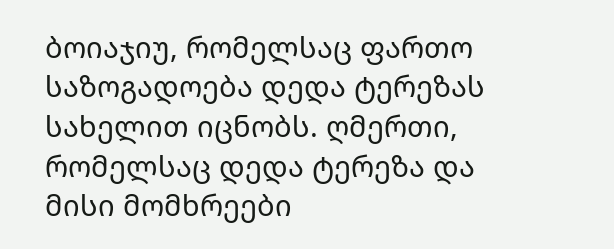ბოიაჯიუ, რომელსაც ფართო საზოგადოება დედა ტერეზას სახელით იცნობს. ღმერთი, რომელსაც დედა ტერეზა და მისი მომხრეები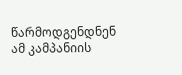წარმოდგენდნენ ამ კამპანიის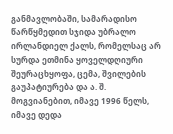განმავლობაში, სამარადისო წარწყმედით სჯიდა უბრალო ირლანდიელ ქალს, რომელსაც არ სურდა ეთმინა ყოველდღიური შეურაცხყოფა, ცემა, შვილების გაუპატიურება და ა. შ.
მოგვიანებით, იმავე 1996 წელს, იმავე დედა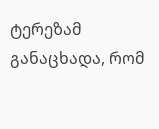ტერეზამ განაცხადა, რომ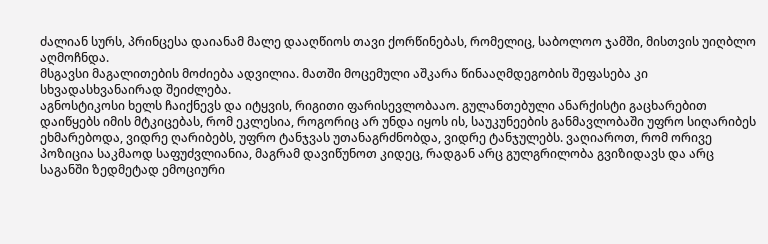ძალიან სურს, პრინცესა დაიანამ მალე დააღწიოს თავი ქორწინებას, რომელიც, საბოლოო ჯამში, მისთვის უიღბლო აღმოჩნდა.
მსგავსი მაგალითების მოძიება ადვილია. მათში მოცემული აშკარა წინააღმდეგობის შეფასება კი სხვადასხვანაირად შეიძლება.
აგნოსტიკოსი ხელს ჩაიქნევს და იტყვის, რიგითი ფარისევლობააო. გულანთებული ანარქისტი გაცხარებით დაიწყებს იმის მტკიცებას, რომ ეკლესია, როგორიც არ უნდა იყოს ის, საუკუნეების განმავლობაში უფრო სიღარიბეს ეხმარებოდა, ვიდრე ღარიბებს, უფრო ტანჯვას უთანაგრძნობდა, ვიდრე ტანჯულებს. ვაღიაროთ, რომ ორივე პოზიცია საკმაოდ საფუძვლიანია, მაგრამ დავიწუნოთ კიდეც, რადგან არც გულგრილობა გვიზიდავს და არც საგანში ზედმეტად ემოციური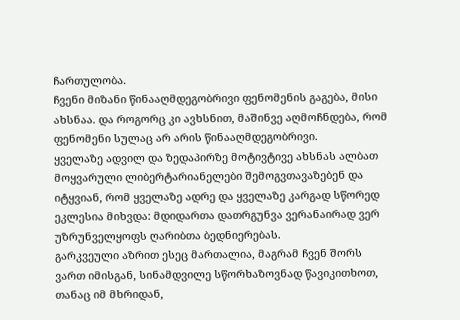ჩართულობა.
ჩვენი მიზანი წინააღმდეგობრივი ფენომენის გაგება, მისი ახსნაა. და როგორც კი ავხსნით, მაშინვე აღმოჩნდება, რომ ფენომენი სულაც არ არის წინააღმდეგობრივი.
ყველაზე ადვილ და ზედაპირზე მოტივტივე ახსნას ალბათ მოყვარული ლიბერტარიანელები შემოგვთავაზებენ და იტყვიან, რომ ყველაზე ადრე და ყველაზე კარგად სწორედ ეკლესია მიხვდა: მდიდართა დათრგუნვა ვერანაირად ვერ უზრუნველყოფს ღარიბთა ბედნიერებას.
გარკვეული აზრით ესეც მართალია, მაგრამ ჩვენ შორს ვართ იმისგან, სინამდვილე სწორხაზოვნად წავიკითხოთ, თანაც იმ მხრიდან,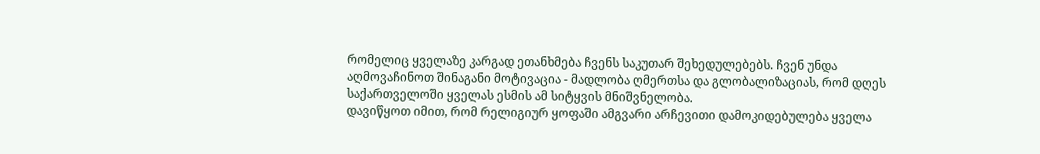რომელიც ყველაზე კარგად ეთანხმება ჩვენს საკუთარ შეხედულებებს. ჩვენ უნდა აღმოვაჩინოთ შინაგანი მოტივაცია - მადლობა ღმერთსა და გლობალიზაციას, რომ დღეს საქართველოში ყველას ესმის ამ სიტყვის მნიშვნელობა.
დავიწყოთ იმით, რომ რელიგიურ ყოფაში ამგვარი არჩევითი დამოკიდებულება ყველა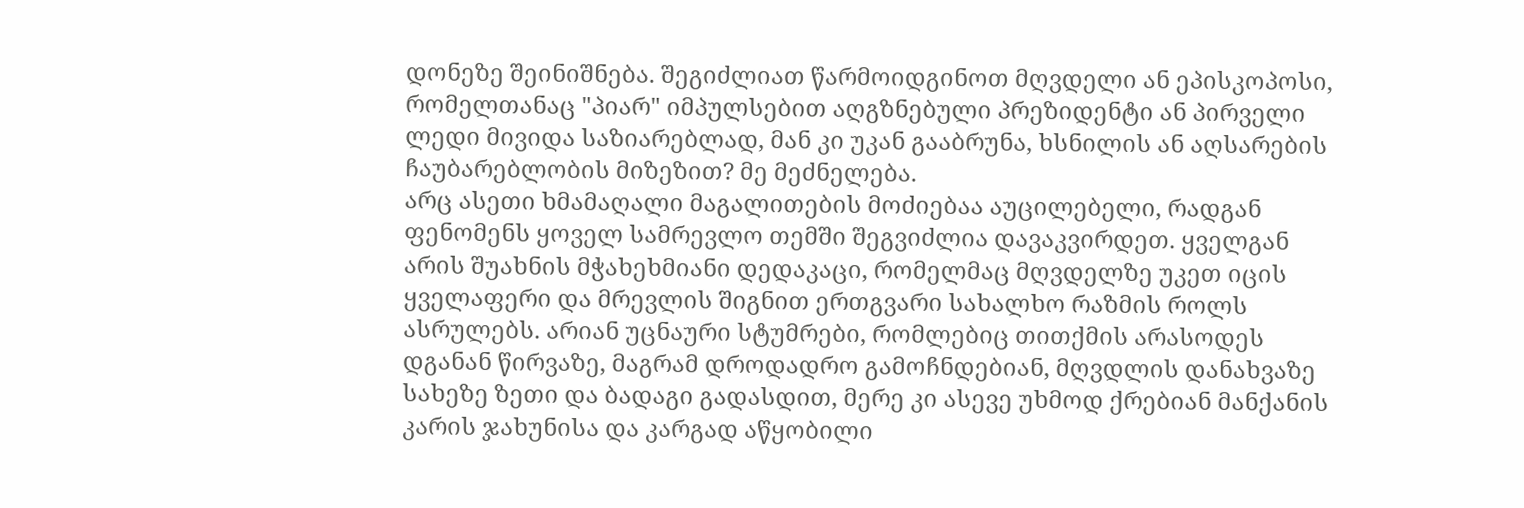დონეზე შეინიშნება. შეგიძლიათ წარმოიდგინოთ მღვდელი ან ეპისკოპოსი, რომელთანაც "პიარ" იმპულსებით აღგზნებული პრეზიდენტი ან პირველი ლედი მივიდა საზიარებლად, მან კი უკან გააბრუნა, ხსნილის ან აღსარების ჩაუბარებლობის მიზეზით? მე მეძნელება.
არც ასეთი ხმამაღალი მაგალითების მოძიებაა აუცილებელი, რადგან ფენომენს ყოველ სამრევლო თემში შეგვიძლია დავაკვირდეთ. ყველგან არის შუახნის მჭახეხმიანი დედაკაცი, რომელმაც მღვდელზე უკეთ იცის ყველაფერი და მრევლის შიგნით ერთგვარი სახალხო რაზმის როლს ასრულებს. არიან უცნაური სტუმრები, რომლებიც თითქმის არასოდეს დგანან წირვაზე, მაგრამ დროდადრო გამოჩნდებიან, მღვდლის დანახვაზე სახეზე ზეთი და ბადაგი გადასდით, მერე კი ასევე უხმოდ ქრებიან მანქანის კარის ჯახუნისა და კარგად აწყობილი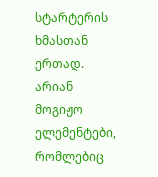სტარტერის ხმასთან ერთად. არიან მოგიჟო ელემენტები, რომლებიც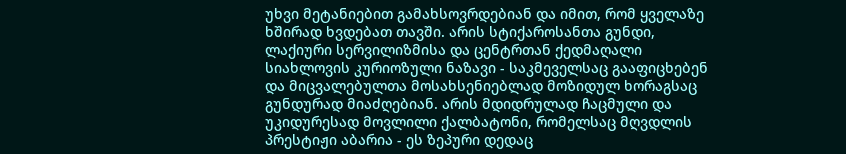უხვი მეტანიებით გამახსოვრდებიან და იმით, რომ ყველაზე ხშირად ხვდებათ თავში. არის სტიქაროსანთა გუნდი, ლაქიური სერვილიზმისა და ცენტრთან ქედმაღალი სიახლოვის კურიოზული ნაზავი - საკმეველსაც გააფიცხებენ და მიცვალებულთა მოსახსენიებლად მოზიდულ ხორაგსაც გუნდურად მიაძღებიან. არის მდიდრულად ჩაცმული და უკიდურესად მოვლილი ქალბატონი, რომელსაც მღვდლის პრესტიჟი აბარია - ეს ზეპური დედაც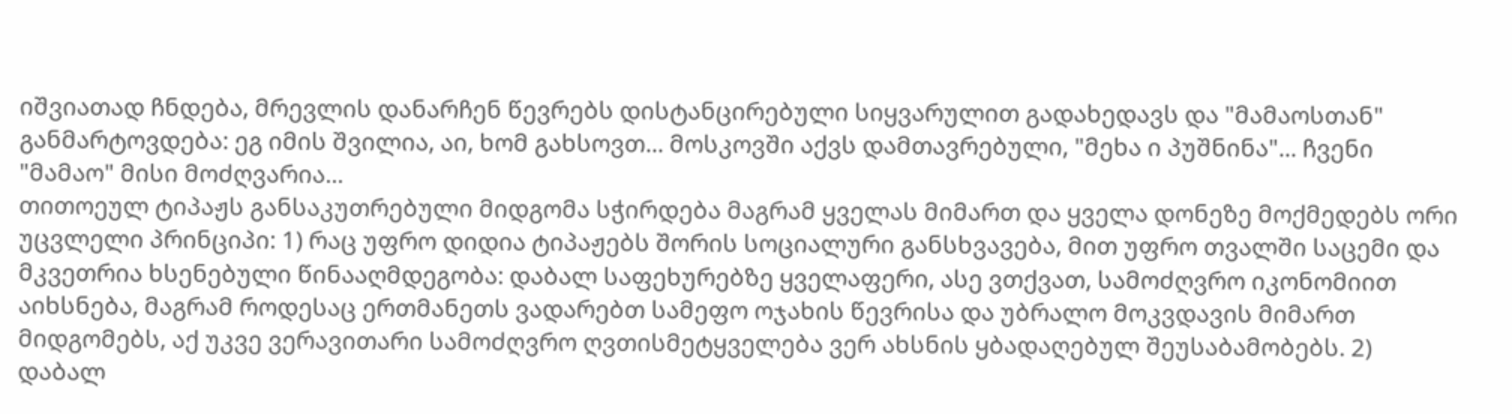იშვიათად ჩნდება, მრევლის დანარჩენ წევრებს დისტანცირებული სიყვარულით გადახედავს და "მამაოსთან" განმარტოვდება: ეგ იმის შვილია, აი, ხომ გახსოვთ... მოსკოვში აქვს დამთავრებული, "მეხა ი პუშნინა"... ჩვენი "მამაო" მისი მოძღვარია...
თითოეულ ტიპაჟს განსაკუთრებული მიდგომა სჭირდება მაგრამ ყველას მიმართ და ყველა დონეზე მოქმედებს ორი უცვლელი პრინციპი: 1) რაც უფრო დიდია ტიპაჟებს შორის სოციალური განსხვავება, მით უფრო თვალში საცემი და მკვეთრია ხსენებული წინააღმდეგობა: დაბალ საფეხურებზე ყველაფერი, ასე ვთქვათ, სამოძღვრო იკონომიით აიხსნება, მაგრამ როდესაც ერთმანეთს ვადარებთ სამეფო ოჯახის წევრისა და უბრალო მოკვდავის მიმართ მიდგომებს, აქ უკვე ვერავითარი სამოძღვრო ღვთისმეტყველება ვერ ახსნის ყბადაღებულ შეუსაბამობებს. 2) დაბალ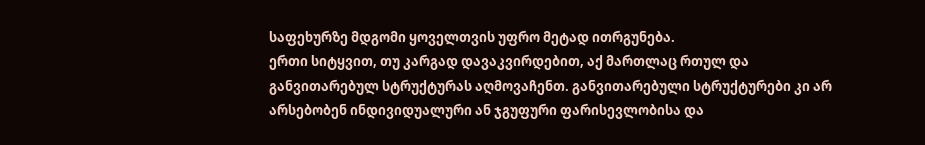საფეხურზე მდგომი ყოველთვის უფრო მეტად ითრგუნება.
ერთი სიტყვით, თუ კარგად დავაკვირდებით, აქ მართლაც რთულ და განვითარებულ სტრუქტურას აღმოვაჩენთ. განვითარებული სტრუქტურები კი არ არსებობენ ინდივიდუალური ან ჯგუფური ფარისევლობისა და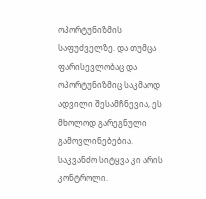ოპორტუნიზმის საფუძველზე. და თუმცა ფარისევლობაც და ოპორტუნიზმიც საკმაოდ ადვილი შესამჩნევია, ეს მხოლოდ გარეგნული გამოვლინებებია. საკვანძო სიტყვა კი არის კონტროლი.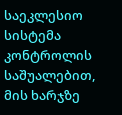საეკლესიო სისტემა კონტროლის საშუალებით, მის ხარჯზე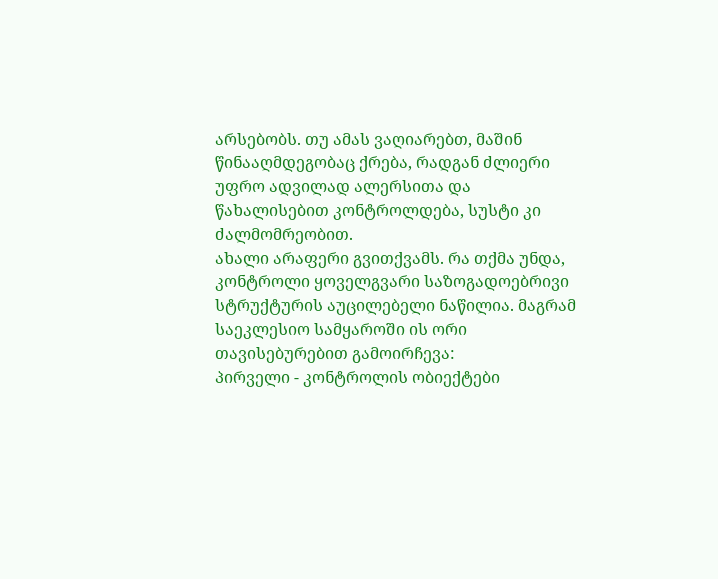არსებობს. თუ ამას ვაღიარებთ, მაშინ წინააღმდეგობაც ქრება, რადგან ძლიერი უფრო ადვილად ალერსითა და წახალისებით კონტროლდება, სუსტი კი ძალმომრეობით.
ახალი არაფერი გვითქვამს. რა თქმა უნდა, კონტროლი ყოველგვარი საზოგადოებრივი სტრუქტურის აუცილებელი ნაწილია. მაგრამ საეკლესიო სამყაროში ის ორი თავისებურებით გამოირჩევა:
პირველი - კონტროლის ობიექტები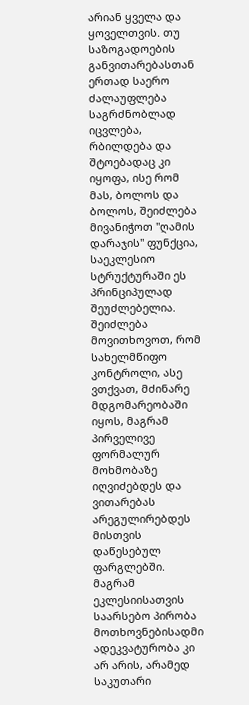არიან ყველა და ყოველთვის. თუ საზოგადოების განვითარებასთან ერთად საერო ძალაუფლება საგრძნობლად იცვლება, რბილდება და შტოებადაც კი იყოფა, ისე რომ მას, ბოლოს და ბოლოს, შეიძლება მივანიჭოთ "ღამის დარაჯის" ფუნქცია, საეკლესიო სტრუქტურაში ეს პრინციპულად შეუძლებელია. შეიძლება მოვითხოვოთ, რომ სახელმწიფო კონტროლი, ასე ვთქვათ, მძინარე მდგომარეობაში იყოს, მაგრამ პირველივე ფორმალურ მოხმობაზე იღვიძებდეს და ვითარებას არეგულირებდეს მისთვის დაწესებულ ფარგლებში. მაგრამ ეკლესიისათვის საარსებო პირობა მოთხოვნებისადმი ადეკვატურობა კი არ არის, არამედ საკუთარი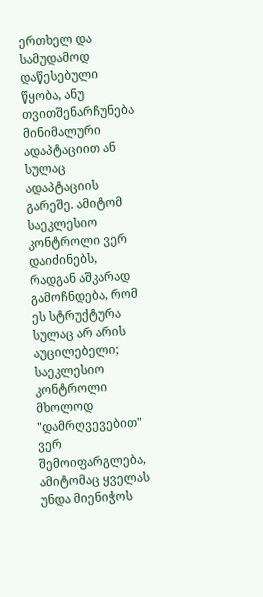ერთხელ და სამუდამოდ დაწესებული წყობა, ანუ თვითშენარჩუნება მინიმალური ადაპტაციით ან სულაც ადაპტაციის გარეშე. ამიტომ საეკლესიო კონტროლი ვერ დაიძინებს, რადგან აშკარად გამოჩნდება, რომ ეს სტრუქტურა სულაც არ არის აუცილებელი; საეკლესიო კონტროლი მხოლოდ "დამრღვევებით" ვერ შემოიფარგლება, ამიტომაც ყველას უნდა მიენიჭოს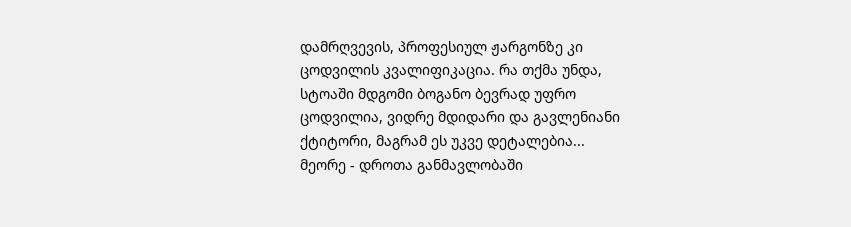დამრღვევის, პროფესიულ ჟარგონზე კი ცოდვილის კვალიფიკაცია. რა თქმა უნდა, სტოაში მდგომი ბოგანო ბევრად უფრო ცოდვილია, ვიდრე მდიდარი და გავლენიანი ქტიტორი, მაგრამ ეს უკვე დეტალებია...
მეორე - დროთა განმავლობაში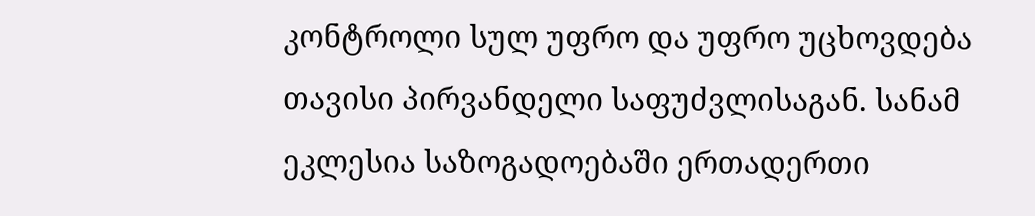კონტროლი სულ უფრო და უფრო უცხოვდება თავისი პირვანდელი საფუძვლისაგან. სანამ ეკლესია საზოგადოებაში ერთადერთი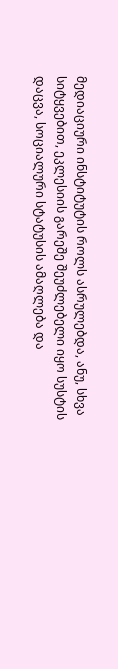მედიაციური ინსტიტუტის როლს ასრულებდა, ანუ, სხვა სიტყვებით, ეკლესიის გარეშე შეუძლებელი იყო სუსტის დაცვა, სოციალური სტატუსის ამაღლება და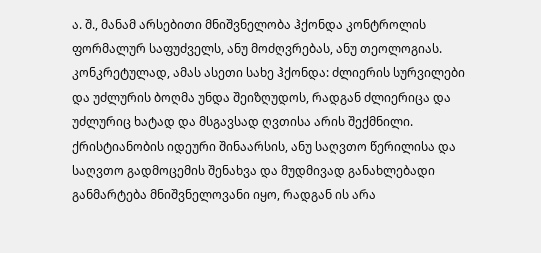ა. შ., მანამ არსებითი მნიშვნელობა ჰქონდა კონტროლის ფორმალურ საფუძველს, ანუ მოძღვრებას, ანუ თეოლოგიას.
კონკრეტულად, ამას ასეთი სახე ჰქონდა: ძლიერის სურვილები და უძლურის ბოღმა უნდა შეიზღუდოს, რადგან ძლიერიცა და უძლურიც ხატად და მსგავსად ღვთისა არის შექმნილი. ქრისტიანობის იდეური შინაარსის, ანუ საღვთო წერილისა და საღვთო გადმოცემის შენახვა და მუდმივად განახლებადი განმარტება მნიშვნელოვანი იყო, რადგან ის არა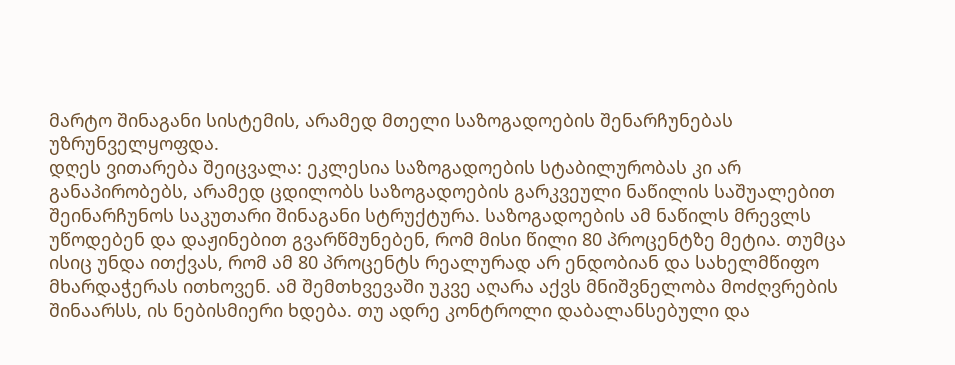მარტო შინაგანი სისტემის, არამედ მთელი საზოგადოების შენარჩუნებას უზრუნველყოფდა.
დღეს ვითარება შეიცვალა: ეკლესია საზოგადოების სტაბილურობას კი არ განაპირობებს, არამედ ცდილობს საზოგადოების გარკვეული ნაწილის საშუალებით შეინარჩუნოს საკუთარი შინაგანი სტრუქტურა. საზოგადოების ამ ნაწილს მრევლს უწოდებენ და დაჟინებით გვარწმუნებენ, რომ მისი წილი 80 პროცენტზე მეტია. თუმცა ისიც უნდა ითქვას, რომ ამ 80 პროცენტს რეალურად არ ენდობიან და სახელმწიფო მხარდაჭერას ითხოვენ. ამ შემთხვევაში უკვე აღარა აქვს მნიშვნელობა მოძღვრების შინაარსს, ის ნებისმიერი ხდება. თუ ადრე კონტროლი დაბალანსებული და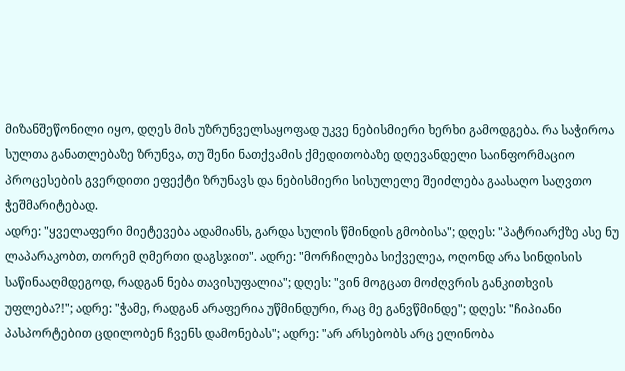მიზანშეწონილი იყო, დღეს მის უზრუნველსაყოფად უკვე ნებისმიერი ხერხი გამოდგება. რა საჭიროა სულთა განათლებაზე ზრუნვა, თუ შენი ნათქვამის ქმედითობაზე დღევანდელი საინფორმაციო პროცესების გვერდითი ეფექტი ზრუნავს და ნებისმიერი სისულელე შეიძლება გაასაღო საღვთო ჭეშმარიტებად.
ადრე: "ყველაფერი მიეტევება ადამიანს, გარდა სულის წმინდის გმობისა"; დღეს: "პატრიარქზე ასე ნუ ლაპარაკობთ, თორემ ღმერთი დაგსჯით". ადრე: "მორჩილება სიქველეა, ოღონდ არა სინდისის საწინააღმდეგოდ, რადგან ნება თავისუფალია"; დღეს: "ვინ მოგცათ მოძღვრის განკითხვის უფლება?!"; ადრე: "ჭამე, რადგან არაფერია უწმინდური, რაც მე განვწმინდე"; დღეს: "ჩიპიანი პასპორტებით ცდილობენ ჩვენს დამონებას"; ადრე: "არ არსებობს არც ელინობა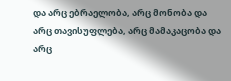და არც ებრაელობა, არც მონობა და არც თავისუფლება, არც მამაკაცობა და არც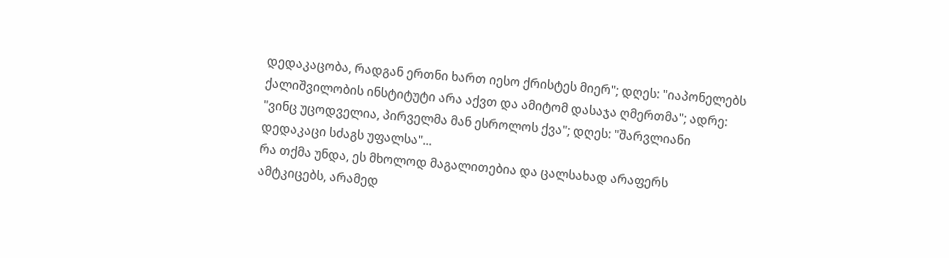დედაკაცობა, რადგან ერთნი ხართ იესო ქრისტეს მიერ"; დღეს: "იაპონელებს ქალიშვილობის ინსტიტუტი არა აქვთ და ამიტომ დასაჯა ღმერთმა"; ადრე: "ვინც უცოდველია, პირველმა მან ესროლოს ქვა"; დღეს: "შარვლიანი დედაკაცი სძაგს უფალსა"...
რა თქმა უნდა, ეს მხოლოდ მაგალითებია და ცალსახად არაფერს ამტკიცებს, არამედ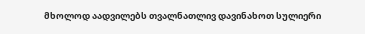მხოლოდ აადვილებს თვალნათლივ დავინახოთ სულიერი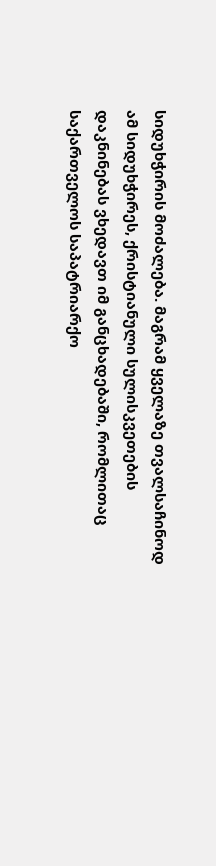სიდუხჭირის მოძალება. მაგრამ ყველაზე თვალსაჩინოდ ამ სიდუხჭირეს, ქრისტიანული სულისკვეთების დაკნინებას ვხედავთ იმ განცხადებაში, რომლითაც საქართველოს საპატრიარქო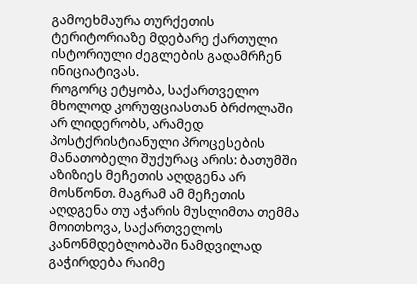გამოეხმაურა თურქეთის ტერიტორიაზე მდებარე ქართული ისტორიული ძეგლების გადამრჩენ ინიციატივას.
როგორც ეტყობა, საქართველო მხოლოდ კორუფციასთან ბრძოლაში არ ლიდერობს, არამედ პოსტქრისტიანული პროცესების მანათობელი შუქურაც არის: ბათუმში აზიზიეს მეჩეთის აღდგენა არ მოსწონთ. მაგრამ ამ მეჩეთის აღდგენა თუ აჭარის მუსლიმთა თემმა მოითხოვა, საქართველოს კანონმდებლობაში ნამდვილად გაჭირდება რაიმე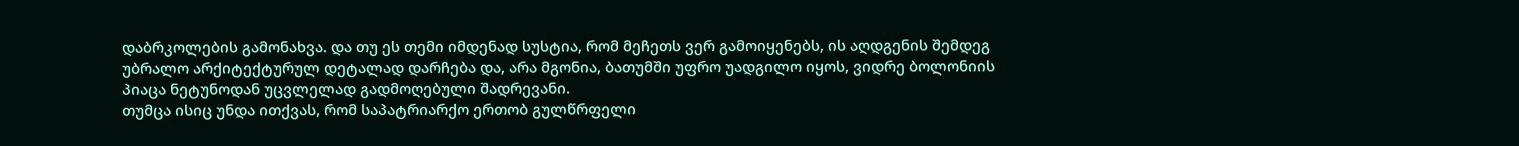დაბრკოლების გამონახვა. და თუ ეს თემი იმდენად სუსტია, რომ მეჩეთს ვერ გამოიყენებს, ის აღდგენის შემდეგ უბრალო არქიტექტურულ დეტალად დარჩება და, არა მგონია, ბათუმში უფრო უადგილო იყოს, ვიდრე ბოლონიის პიაცა ნეტუნოდან უცვლელად გადმოღებული შადრევანი.
თუმცა ისიც უნდა ითქვას, რომ საპატრიარქო ერთობ გულწრფელი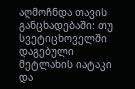აღმოჩნდა თავის განცხადებაში: თუ სვეტიცხოველში დაგებული მეტლახის იატაკი და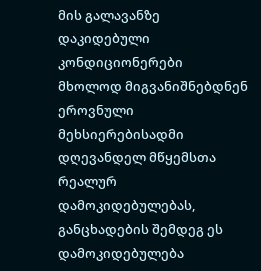მის გალავანზე დაკიდებული კონდიციონერები მხოლოდ მიგვანიშნებდნენ ეროვნული მეხსიერებისადმი დღევანდელ მწყემსთა რეალურ დამოკიდებულებას, განცხადების შემდეგ ეს დამოკიდებულება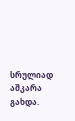სრულიად აშკარა გახდა.